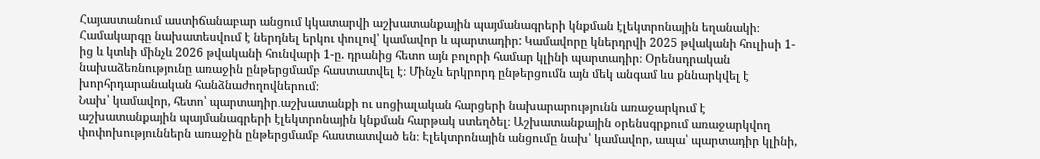Հայաստանում աստիճանաբար անցում կկատարվի աշխատանքային պայմանագրերի կնքման էլեկտրոնային եղանակի։ Համակարգը նախատեսվում է ներդնել երկու փուլով՝ կամավոր և պարտադիր: Կամավորը կներդրվի 2025 թվականի հուլիսի 1-ից և կտևի մինչև 2026 թվականի հունվարի 1-ը. դրանից հետո այն բոլորի համար կլինի պարտադիր։ Օրենսդրական նախաձեռնությունը առաջին ընթերցմամբ հաստատվել է։ Մինչև երկրորդ ընթերցումն այն մեկ անգամ ևս քննարկվել է խորհրդարանական հանձնաժողովներում։
Նախ՝ կամավոր, հետո՝ պարտադիր․աշխատանքի ու սոցիալական հարցերի նախարարությունն առաջարկում է աշխատանքային պայմանագրերի էլեկտրոնային կնքման հարթակ ստեղծել։ Աշխատանքային օրենսգրքում առաջարկվող փոփոխություններն առաջին ընթերցմամբ հաստատված են։ Էլեկտրոնային անցումը նախ՝ կամավոր, ապա՝ պարտադիր կլինի,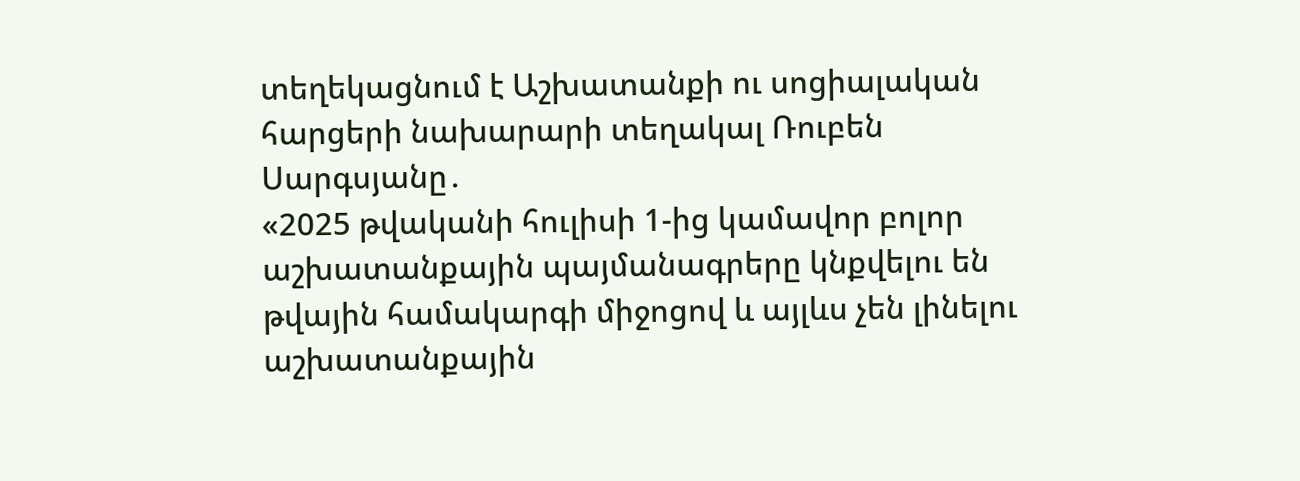տեղեկացնում է Աշխատանքի ու սոցիալական հարցերի նախարարի տեղակալ Ռուբեն Սարգսյանը․
«2025 թվականի հուլիսի 1-ից կամավոր բոլոր աշխատանքային պայմանագրերը կնքվելու են թվային համակարգի միջոցով և այլևս չեն լինելու աշխատանքային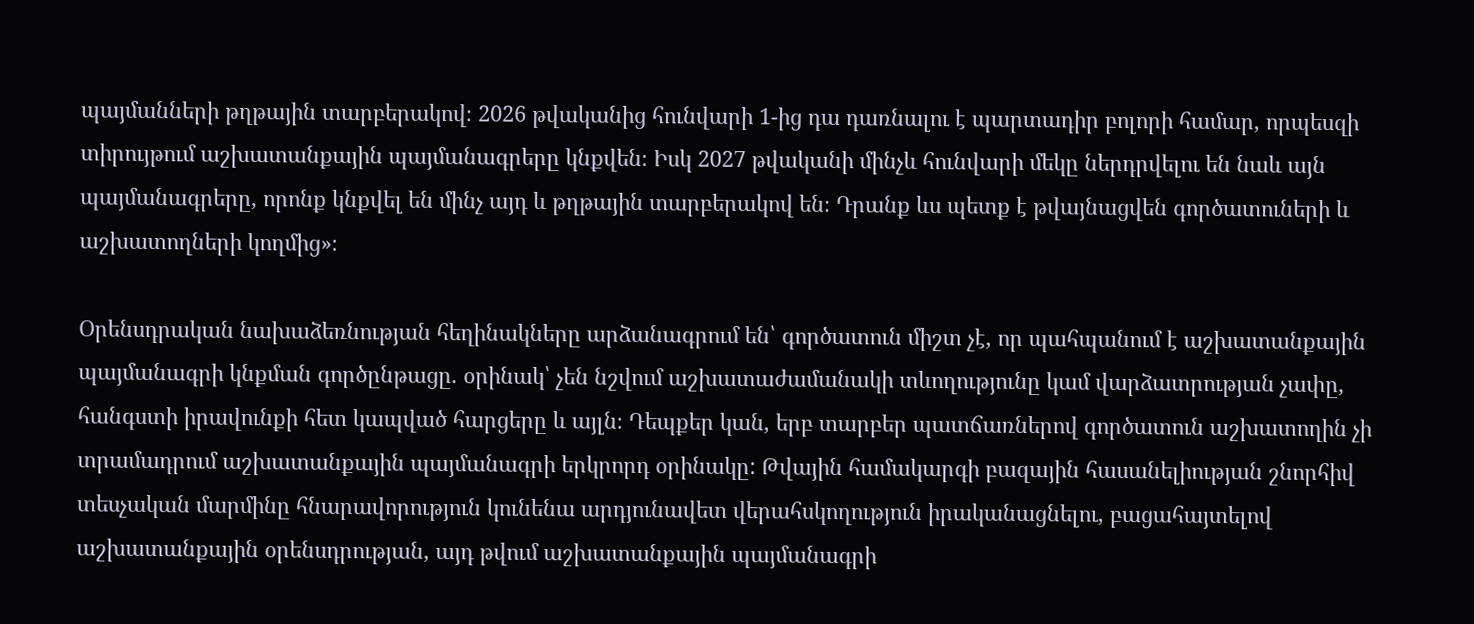պայմանների թղթային տարբերակով։ 2026 թվականից հունվարի 1-ից դա դառնալու է պարտադիր բոլորի համար, որպեսզի տիրույթում աշխատանքային պայմանագրերը կնքվեն։ Իսկ 2027 թվականի մինչև հունվարի մեկը ներդրվելու են նաև այն պայմանագրերը, որոնք կնքվել են մինչ այդ և թղթային տարբերակով են։ Դրանք ևս պետք է թվայնացվեն գործատուների և աշխատողների կողմից»։

Օրենսդրական նախաձեռնության հեղինակները արձանագրում են՝ գործատուն միշտ չէ, որ պահպանում է աշխատանքային պայմանագրի կնքման գործընթացը. օրինակ՝ չեն նշվում աշխատաժամանակի տևողությունը կամ վարձատրության չափը, հանգստի իրավունքի հետ կապված հարցերը և այլն։ Դեպքեր կան, երբ տարբեր պատճառներով գործատուն աշխատողին չի տրամադրում աշխատանքային պայմանագրի երկրորդ օրինակը: Թվային համակարգի բազային հասանելիության շնորհիվ տեսչական մարմինը հնարավորություն կունենա արդյունավետ վերահսկողություն իրականացնելու, բացահայտելով աշխատանքային օրենսդրության, այդ թվում աշխատանքային պայմանագրի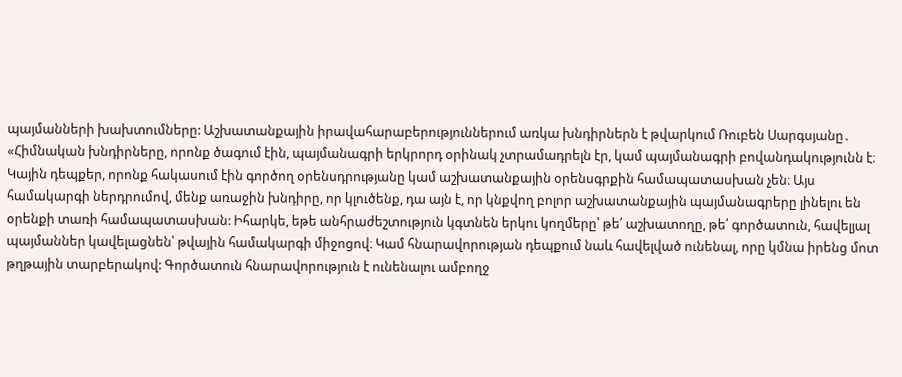պայմանների խախտումները: Աշխատանքային իրավահարաբերություններում առկա խնդիրներն է թվարկում Ռուբեն Սարգսյանը․
«Հիմնական խնդիրները, որոնք ծագում էին, պայմանագրի երկրորդ օրինակ չտրամադրելն էր, կամ պայմանագրի բովանդակությունն է։ Կային դեպքեր, որոնք հակասում էին գործող օրենսդրությանը կամ աշխատանքային օրենսգրքին համապատասխան չեն։ Այս համակարգի ներդրումով, մենք առաջին խնդիրը, որ կլուծենք, դա այն է, որ կնքվող բոլոր աշխատանքային պայմանագրերը լինելու են օրենքի տառի համապատասխան: Իհարկե, եթե անհրաժեշտություն կգտնեն երկու կողմերը՝ թե՛ աշխատողը, թե՛ գործատուն, հավելյալ պայմաններ կավելացնեն՝ թվային համակարգի միջոցով։ Կամ հնարավորության դեպքում նաև հավելված ունենալ, որը կմնա իրենց մոտ թղթային տարբերակով: Գործատուն հնարավորություն է ունենալու ամբողջ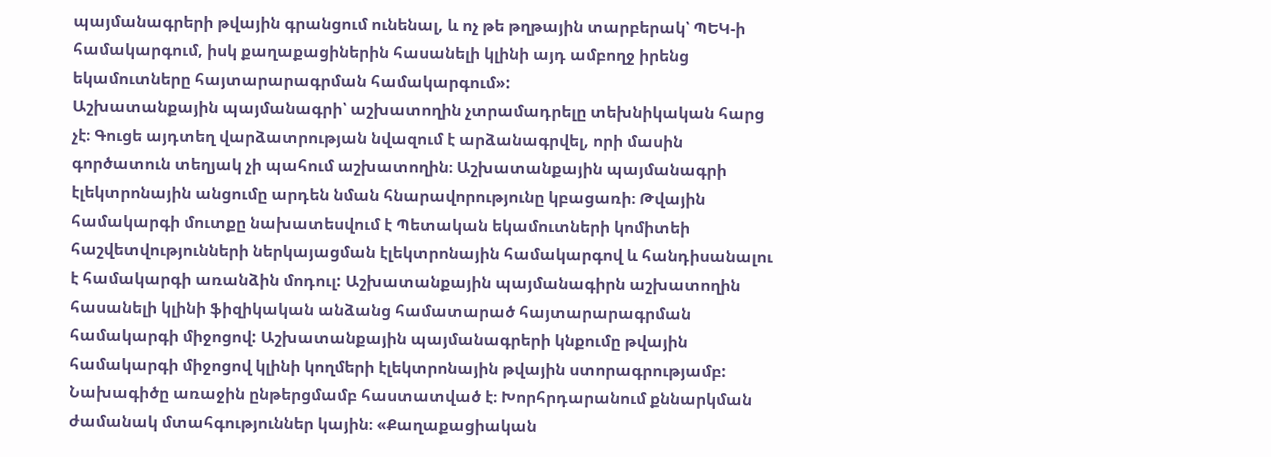պայմանագրերի թվային գրանցում ունենալ, և ոչ թե թղթային տարբերակ՝ ՊԵԿ-ի համակարգում, իսկ քաղաքացիներին հասանելի կլինի այդ ամբողջ իրենց եկամուտները հայտարարագրման համակարգում»:
Աշխատանքային պայմանագրի՝ աշխատողին չտրամադրելը տեխնիկական հարց չէ։ Գուցե այդտեղ վարձատրության նվազում է արձանագրվել, որի մասին գործատուն տեղյակ չի պահում աշխատողին։ Աշխատանքային պայմանագրի էլեկտրոնային անցումը արդեն նման հնարավորությունը կբացառի։ Թվային համակարգի մուտքը նախատեսվում է Պետական եկամուտների կոմիտեի հաշվետվությունների ներկայացման էլեկտրոնային համակարգով և հանդիսանալու է համակարգի առանձին մոդուլ: Աշխատանքային պայմանագիրն աշխատողին հասանելի կլինի ֆիզիկական անձանց համատարած հայտարարագրման համակարգի միջոցով: Աշխատանքային պայմանագրերի կնքումը թվային համակարգի միջոցով կլինի կողմերի էլեկտրոնային թվային ստորագրությամբ: Նախագիծը առաջին ընթերցմամբ հաստատված է։ Խորհրդարանում քննարկման ժամանակ մտահգություններ կային։ «Քաղաքացիական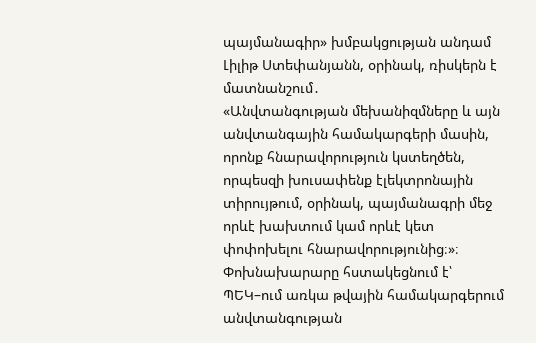պայմանագիր» խմբակցության անդամ Լիլիթ Ստեփանյանն, օրինակ, ռիսկերն է մատնանշում․
«Անվտանգության մեխանիզմները և այն անվտանգային համակարգերի մասին, որոնք հնարավորություն կստեղծեն, որպեսզի խուսափենք էլեկտրոնային տիրույթում, օրինակ, պայմանագրի մեջ որևէ խախտում կամ որևէ կետ փոփոխելու հնարավորությունից։»։
Փոխնախարարը հստակեցնում է՝ ՊԵԿ–ում առկա թվային համակարգերում անվտանգության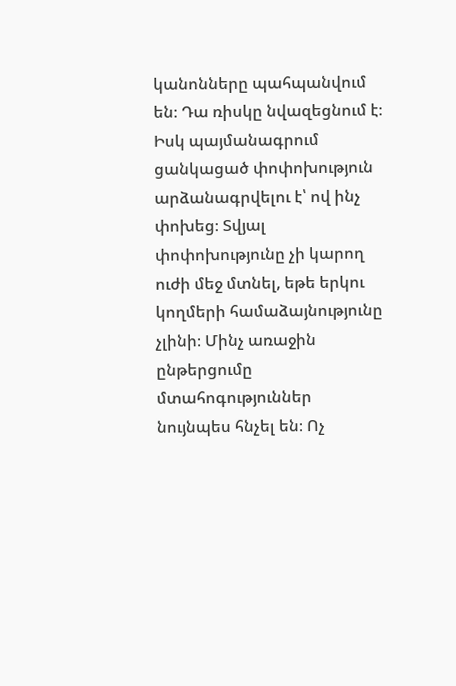կանոնները պահպանվում են։ Դա ռիսկը նվազեցնում է։ Իսկ պայմանագրում ցանկացած փոփոխություն արձանագրվելու է՝ ով ինչ փոխեց։ Տվյալ փոփոխությունը չի կարող ուժի մեջ մտնել, եթե երկու կողմերի համաձայնությունը չլինի։ Մինչ առաջին ընթերցումը մտահոգություններ նույնպես հնչել են։ Ոչ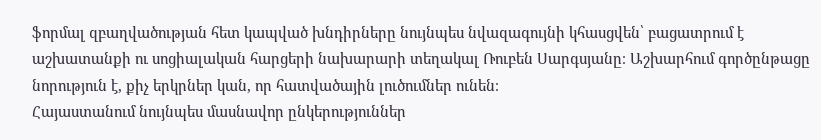ֆորմալ զբաղվածության հետ կապված խնդիրները նույնպես նվազագույնի կհասցվեն՝ բացատրում է աշխատանքի ու սոցիալական հարցերի նախարարի տեղակալ Ռուբեն Սարգսյանը։ Աշխարհում գործընթացը նորություն է, քիչ երկրներ կան, որ հատվածային լուծումներ ունեն։
Հայաստանում նույնպես մասնավոր ընկերություններ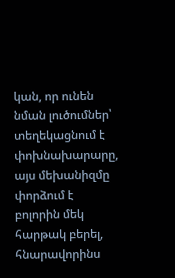կան, որ ունեն նման լուծումներ՝ տեղեկացնում է փոխնախարարը, այս մեխանիզմը փորձում է բոլորին մեկ հարթակ բերել, հնարավորինս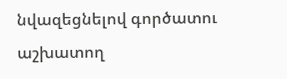նվազեցնելով գործատու աշխատող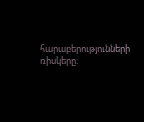հարաբերությունների ռիսկերը։